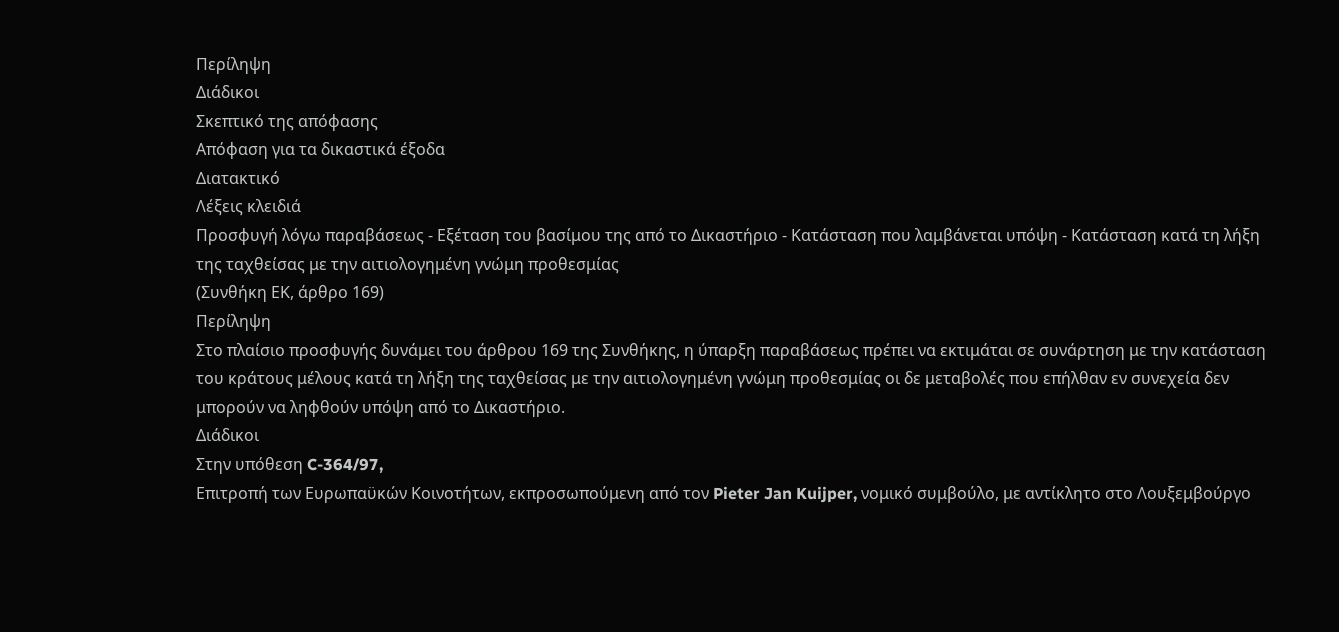Περίληψη
Διάδικοι
Σκεπτικό της απόφασης
Απόφαση για τα δικαστικά έξοδα
Διατακτικό
Λέξεις κλειδιά
Προσφυγή λόγω παραβάσεως - Εξέταση του βασίμου της από το Δικαστήριο - Κατάσταση που λαμβάνεται υπόψη - Κατάσταση κατά τη λήξη της ταχθείσας με την αιτιολογημένη γνώμη προθεσμίας
(Συνθήκη ΕΚ, άρθρο 169)
Περίληψη
Στο πλαίσιο προσφυγής δυνάμει του άρθρου 169 της Συνθήκης, η ύπαρξη παραβάσεως πρέπει να εκτιμάται σε συνάρτηση με την κατάσταση του κράτους μέλους κατά τη λήξη της ταχθείσας με την αιτιολογημένη γνώμη προθεσμίας οι δε μεταβολές που επήλθαν εν συνεχεία δεν μπορούν να ληφθούν υπόψη από το Δικαστήριο.
Διάδικοι
Στην υπόθεση C-364/97,
Επιτροπή των Ευρωπαϋκών Κοινοτήτων, εκπροσωπούμενη από τον Pieter Jan Kuijper, νομικό συμβούλο, με αντίκλητο στο Λουξεμβούργο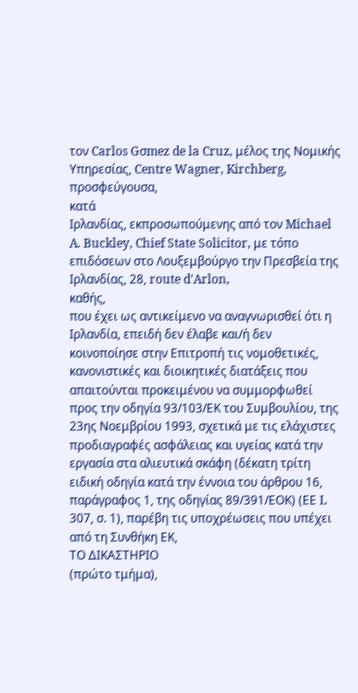τον Carlos Gσmez de la Cruz, μέλος της Νομικής Υπηρεσίας, Centre Wagner, Kirchberg,
προσφεύγουσα,
κατά
Ιρλανδίας, εκπροσωπούμενης από τον Michael A. Buckley, Chief State Solicitor, με τόπο επιδόσεων στο Λουξεμβούργο την Πρεσβεία της Ιρλανδίας, 28, route d'Arlon,
καθής,
που έχει ως αντικείμενο να αναγνωρισθεί ότι η Ιρλανδία, επειδή δεν έλαβε και/ή δεν κοινοποίησε στην Επιτροπή τις νομοθετικές, κανονιστικές και διοικητικές διατάξεις που απαιτούνται προκειμένου να συμμορφωθεί προς την οδηγία 93/103/ΕΚ του Συμβουλίου, της 23ης Νοεμβρίου 1993, σχετικά με τις ελάχιστες προδιαγραφές ασφάλειας και υγείας κατά την εργασία στα αλιευτικά σκάφη (δέκατη τρίτη ειδική οδηγία κατά την έννοια του άρθρου 16, παράγραφος 1, της οδηγίας 89/391/ΕΟΚ) (ΕΕ L 307, σ. 1), παρέβη τις υποχρέωσεις που υπέχει από τη Συνθήκη ΕΚ,
ΤΟ ΔΙΚΑΣΤΗΡΙΟ
(πρώτο τμήμα),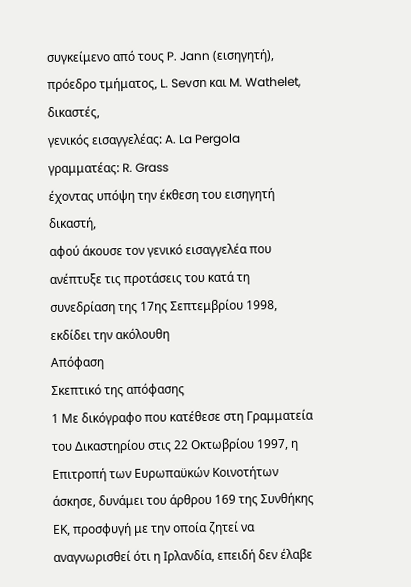συγκείμενο από τους P. Jann (εισηγητή), πρόεδρο τμήματος, L. Sevσn και M. Wathelet, δικαστές,
γενικός εισαγγελέας: A. La Pergola
γραμματέας: R. Grass
έχοντας υπόψη την έκθεση τoυ εισηγητή δικαστή,
αφού άκουσε τον γενικό εισαγγελέα που ανέπτυξε τις προτάσεις του κατά τη συνεδρίαση της 17ης Σεπτεμβρίου 1998,
εκδίδει την ακόλουθη
Απόφαση
Σκεπτικό της απόφασης
1 Με δικόγραφο που κατέθεσε στη Γραμματεία του Δικαστηρίου στις 22 Οκτωβρίου 1997, η Επιτροπή των Ευρωπαϋκών Κοινοτήτων άσκησε, δυνάμει του άρθρου 169 της Συνθήκης ΕΚ, προσφυγή με την οποία ζητεί να αναγνωρισθεί ότι η Ιρλανδία, επειδή δεν έλαβε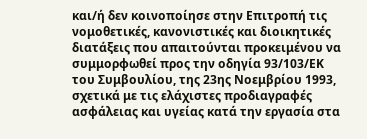και/ή δεν κοινοποίησε στην Επιτροπή τις νομοθετικές, κανονιστικές και διοικητικές διατάξεις που απαιτούνται προκειμένου να συμμορφωθεί προς την οδηγία 93/103/ΕΚ του Συμβουλίου, της 23ης Νοεμβρίου 1993, σχετικά με τις ελάχιστες προδιαγραφές ασφάλειας και υγείας κατά την εργασία στα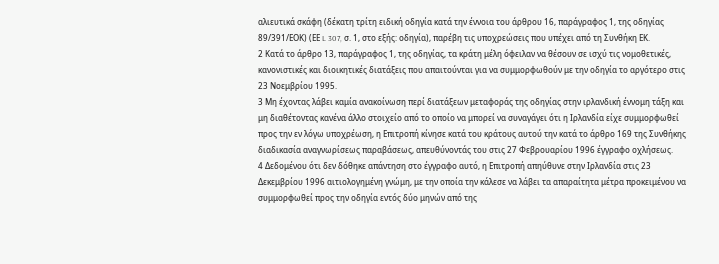αλιευτικά σκάφη (δέκατη τρίτη ειδική οδηγία κατά την έννοια του άρθρου 16, παράγραφος 1, της οδηγίας 89/391/ΕΟΚ) (ΕΕ L 307, σ. 1, στο εξής: οδηγία), παρέβη τις υποχρεώσεις που υπέχει από τη Συνθήκη ΕΚ.
2 Κατά το άρθρο 13, παράγραφος 1, της οδηγίας, τα κράτη μέλη όφειλαν να θέσουν σε ισχύ τις νομοθετικές, κανονιστικές και διοικητικές διατάξεις που απαιτούνται για να συμμορφωθούν με την οδηγία το αργότερο στις 23 Νοεμβρίου 1995.
3 Μη έχοντας λάβει καμία ανακοίνωση περί διατάξεων μεταφοράς της οδηγίας στην ιρλανδική έννομη τάξη και μη διαθέτοντας κανένα άλλο στοιχείο από το οποίο να μπορεί να συναγάγει ότι η Ιρλανδία είχε συμμορφωθεί προς την εν λόγω υποχρέωση, η Επιτροπή κίνησε κατά του κράτους αυτού την κατά το άρθρο 169 της Συνθήκης διαδικασία αναγνωρίσεως παραβάσεως, απευθύνοντάς του στις 27 Φεβρουαρίου 1996 έγγραφο οχλήσεως.
4 Δεδομένου ότι δεν δόθηκε απάντηση στο έγγραφο αυτό, η Επιτροπή απηύθυνε στην Ιρλανδία στις 23 Δεκεμβρίου 1996 αιτιολογημένη γνώμη, με την οποία την κάλεσε να λάβει τα απαραίτητα μέτρα προκειμένου να συμμορφωθεί προς την οδηγία εντός δύο μηνών από της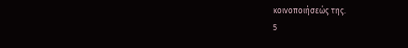κοινοποιήσεώς της.
5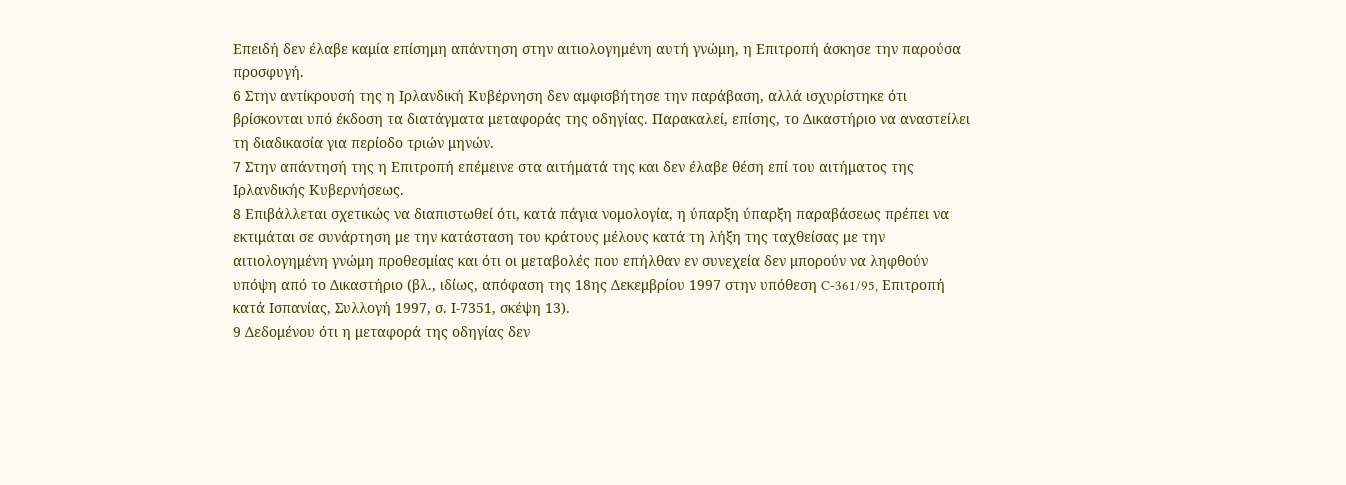Επειδή δεν έλαβε καμία επίσημη απάντηση στην αιτιολογημένη αυτή γνώμη, η Επιτροπή άσκησε την παρούσα προσφυγή.
6 Στην αντίκρουσή της η Ιρλανδική Κυβέρνηση δεν αμφισβήτησε την παράβαση, αλλά ισχυρίστηκε ότι βρίσκονται υπό έκδοση τα διατάγματα μεταφοράς της οδηγίας. Παρακαλεί, επίσης, το Δικαστήριο να αναστείλει τη διαδικασία για περίοδο τριών μηνών.
7 Στην απάντησή της η Επιτροπή επέμεινε στα αιτήματά της και δεν έλαβε θέση επί του αιτήματος της Ιρλανδικής Κυβερνήσεως.
8 Επιβάλλεται σχετικώς να διαπιστωθεί ότι, κατά πάγια νομολογία, η ύπαρξη ύπαρξη παραβάσεως πρέπει να εκτιμάται σε συνάρτηση με την κατάσταση του κράτους μέλους κατά τη λήξη της ταχθείσας με την αιτιολογημένη γνώμη προθεσμίας και ότι οι μεταβολές που επήλθαν εν συνεχεία δεν μπορούν να ληφθούν υπόψη από το Δικαστήριο (βλ., ιδίως, απόφαση της 18ης Δεκεμβρίου 1997 στην υπόθεση C-361/95, Επιτροπή κατά Ισπανίας, Συλλογή 1997, σ. Ι-7351, σκέψη 13).
9 Δεδομένου ότι η μεταφορά της οδηγίας δεν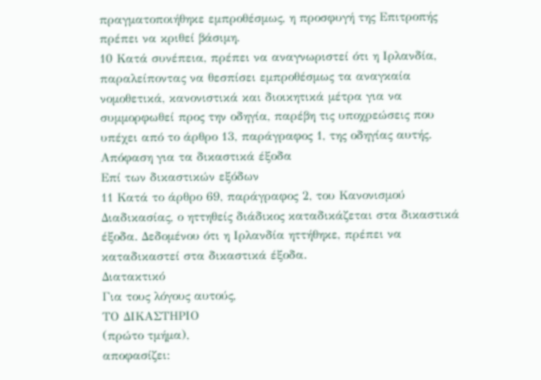πραγματοποιήθηκε εμπροθέσμως, η προσφυγή της Επιτροπής πρέπει να κριθεί βάσιμη.
10 Κατά συνέπεια, πρέπει να αναγνωριστεί ότι η Ιρλανδία, παραλείποντας να θεσπίσει εμπροθέσμως τα αναγκαία νομοθετικά, κανονιστικά και διοικητικά μέτρα για να συμμορφωθεί προς την οδηγία, παρέβη τις υποχρεώσεις που υπέχει από το άρθρο 13, παράγραφος 1, της οδηγίας αυτής.
Απόφαση για τα δικαστικά έξοδα
Επί των δικαστικών εξόδων
11 Κατά το άρθρο 69, παράγραφος 2, του Κανονισμού Διαδικασίας, ο ηττηθείς διάδικος καταδικάζεται στα δικαστικά έξοδα. Δεδομένου ότι η Ιρλανδία ηττήθηκε, πρέπει να καταδικαστεί στα δικαστικά έξοδα.
Διατακτικό
Για τους λόγους αυτούς,
ΤΟ ΔΙΚΑΣΤΗΡΙΟ
(πρώτο τμήμα),
αποφασίζει: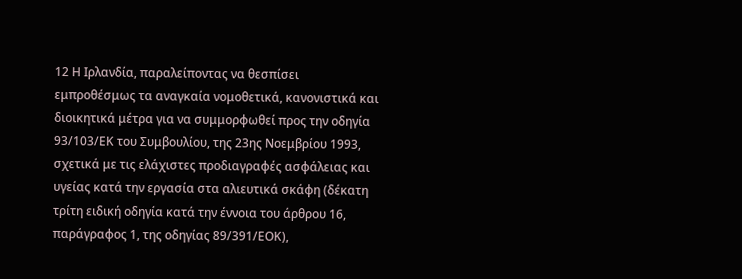12 Η Ιρλανδία, παραλείποντας να θεσπίσει εμπροθέσμως τα αναγκαία νομοθετικά, κανονιστικά και διοικητικά μέτρα για να συμμορφωθεί προς την οδηγία 93/103/ΕΚ του Συμβουλίου, της 23ης Νοεμβρίου 1993, σχετικά με τις ελάχιστες προδιαγραφές ασφάλειας και υγείας κατά την εργασία στα αλιευτικά σκάφη (δέκατη τρίτη ειδική οδηγία κατά την έννοια του άρθρου 16, παράγραφος 1, της οδηγίας 89/391/ΕΟΚ),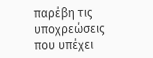παρέβη τις υποχρεώσεις που υπέχει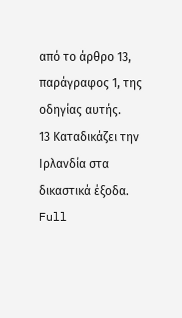από το άρθρο 13, παράγραφος 1, της οδηγίας αυτής.
13 Καταδικάζει την Ιρλανδία στα δικαστικά έξοδα.
Full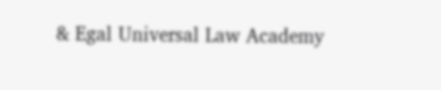& Egal Universal Law Academy